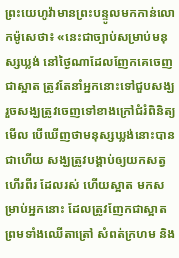ព្រះយេហូវ៉ាមានព្រះបន្ទូលមកកាន់លោកម៉ូសេថា៖ «នេះជាច្បាប់សម្រាប់មនុស្សឃ្លង់ នៅថ្ងៃណាដែលញែកគេចេញជាស្អាត ត្រូវតែនាំអ្នកនោះទៅជួបសង្ឃ រួចសង្ឃត្រូវចេញទៅខាងក្រៅជំរំពិនិត្យមើល បើឃើញថាមនុស្សឃ្លង់នោះបានជាហើយ សង្ឃត្រូវបង្គាប់ឲ្យយកសត្វហើរពីរ ដែលរស់ ហើយស្អាត មកសម្រាប់អ្នកនោះ ដែលត្រូវញែកជាស្អាត ព្រមទាំងឈើតាត្រៅ សំពត់ក្រហម និង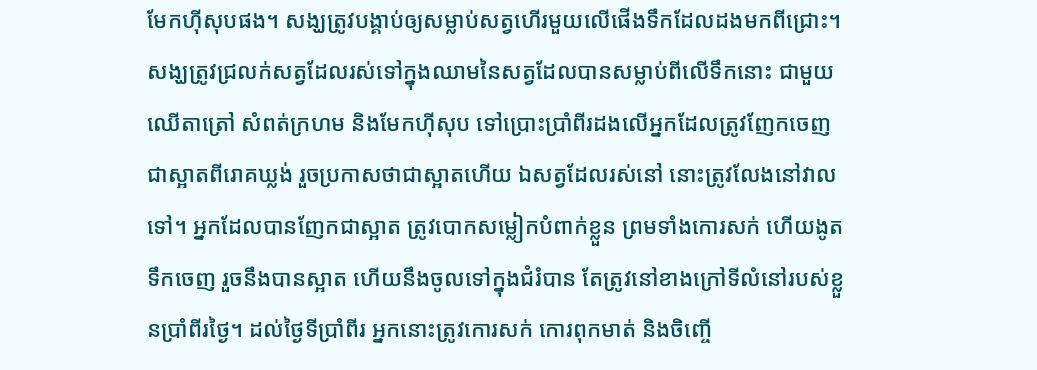មែកហ៊ីសុបផង។ សង្ឃត្រូវបង្គាប់ឲ្យសម្លាប់សត្វហើរមួយលើផើងទឹកដែលដងមកពីជ្រោះ។ សង្ឃត្រូវជ្រលក់សត្វដែលរស់ទៅក្នុងឈាមនៃសត្វដែលបានសម្លាប់ពីលើទឹកនោះ ជាមួយឈើតាត្រៅ សំពត់ក្រហម និងមែកហ៊ីសុប ទៅប្រោះប្រាំពីរដងលើអ្នកដែលត្រូវញែកចេញជាស្អាតពីរោគឃ្លង់ រួចប្រកាសថាជាស្អាតហើយ ឯសត្វដែលរស់នៅ នោះត្រូវលែងនៅវាលទៅ។ អ្នកដែលបានញែកជាស្អាត ត្រូវបោកសម្លៀកបំពាក់ខ្លួន ព្រមទាំងកោរសក់ ហើយងូតទឹកចេញ រួចនឹងបានស្អាត ហើយនឹងចូលទៅក្នុងជំរំបាន តែត្រូវនៅខាងក្រៅទីលំនៅរបស់ខ្លួនប្រាំពីរថ្ងៃ។ ដល់ថ្ងៃទីប្រាំពីរ អ្នកនោះត្រូវកោរសក់ កោរពុកមាត់ និងចិញ្ចើ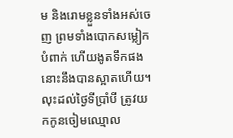ម និងរោមខ្លួនទាំងអស់ចេញ ព្រមទាំងបោកសម្លៀកបំពាក់ ហើយងូតទឹកផង នោះនឹងបានស្អាតហើយ។ លុះដល់ថ្ងៃទីប្រាំបី ត្រូវយកកូនចៀមឈ្មោល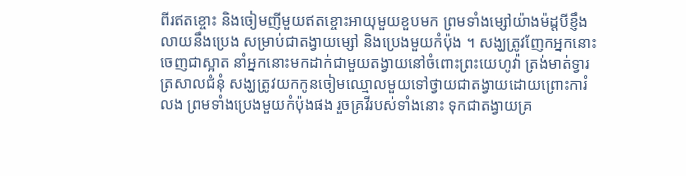ពីរឥតខ្ចោះ និងចៀមញីមួយឥតខ្ចោះអាយុមួយខួបមក ព្រមទាំងម្សៅយ៉ាងម៉ដ្តបីខ្ញឹងលាយនឹងប្រេង សម្រាប់ជាតង្វាយម្សៅ និងប្រេងមួយកំប៉ុង ។ សង្ឃត្រូវញែកអ្នកនោះចេញជាស្អាត នាំអ្នកនោះមកដាក់ជាមួយតង្វាយនៅចំពោះព្រះយេហូវ៉ា ត្រង់មាត់ទ្វារត្រសាលជំនុំ សង្ឃត្រូវយកកូនចៀមឈ្មោលមួយទៅថ្វាយជាតង្វាយដោយព្រោះការំលង ព្រមទាំងប្រេងមួយកំប៉ុងផង រួចគ្រវីរបស់ទាំងនោះ ទុកជាតង្វាយគ្រ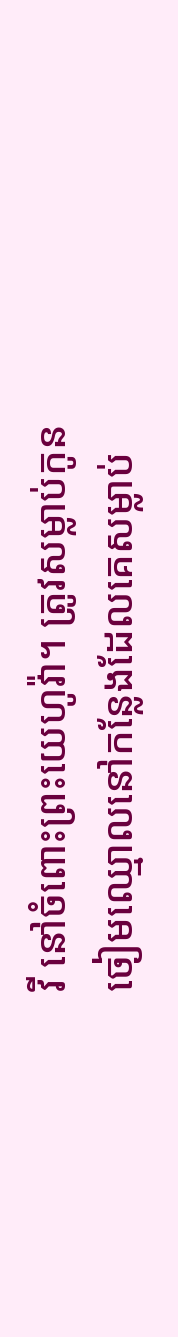វី នៅចំពោះព្រះយេហូវ៉ា។ ត្រូវសម្លាប់កូនចៀមឈ្មោលនៅកន្លែងដែលគេសម្លាប់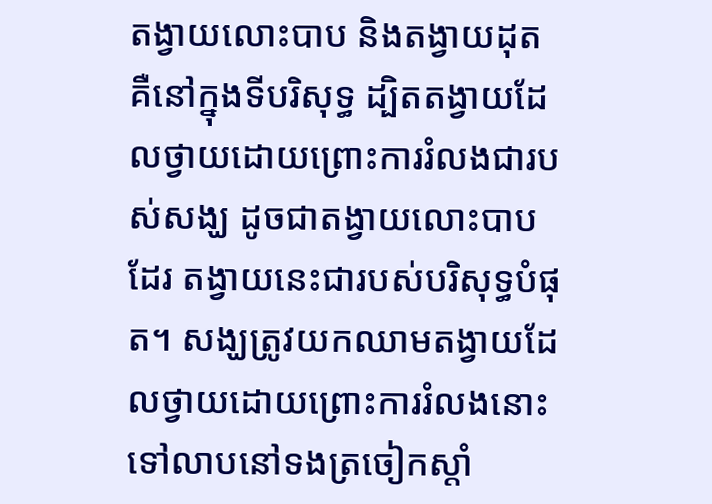តង្វាយលោះបាប និងតង្វាយដុត គឺនៅក្នុងទីបរិសុទ្ធ ដ្បិតតង្វាយដែលថ្វាយដោយព្រោះការរំលងជារបស់សង្ឃ ដូចជាតង្វាយលោះបាបដែរ តង្វាយនេះជារបស់បរិសុទ្ធបំផុត។ សង្ឃត្រូវយកឈាមតង្វាយដែលថ្វាយដោយព្រោះការរំលងនោះ ទៅលាបនៅទងត្រចៀកស្តាំ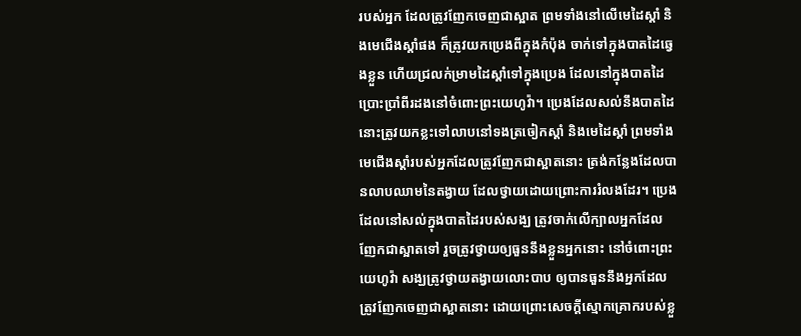របស់អ្នក ដែលត្រូវញែកចេញជាស្អាត ព្រមទាំងនៅលើមេដៃស្តាំ និងមេជើងស្តាំផង ក៏ត្រូវយកប្រេងពីក្នុងកំប៉ុង ចាក់ទៅក្នុងបាតដៃឆ្វេងខ្លួន ហើយជ្រលក់ម្រាមដៃស្តាំទៅក្នុងប្រេង ដែលនៅក្នុងបាតដៃ ប្រោះប្រាំពីរដងនៅចំពោះព្រះយេហូវ៉ា។ ប្រេងដែលសល់នឹងបាតដៃ នោះត្រូវយកខ្លះទៅលាបនៅទងត្រចៀកស្តាំ និងមេដៃស្តាំ ព្រមទាំងមេជើងស្តាំរបស់អ្នកដែលត្រូវញែកជាស្អាតនោះ ត្រង់កន្លែងដែលបានលាបឈាមនៃតង្វាយ ដែលថ្វាយដោយព្រោះការរំលងដែរ។ ប្រេងដែលនៅសល់ក្នុងបាតដៃរបស់សង្ឃ ត្រូវចាក់លើក្បាលអ្នកដែលញែកជាស្អាតទៅ រួចត្រូវថ្វាយឲ្យធួននឹងខ្លួនអ្នកនោះ នៅចំពោះព្រះយេហូវ៉ា សង្ឃត្រូវថ្វាយតង្វាយលោះបាប ឲ្យបានធួននឹងអ្នកដែលត្រូវញែកចេញជាស្អាតនោះ ដោយព្រោះសេចក្ដីស្មោកគ្រោករបស់ខ្លួ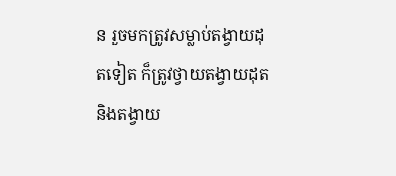ន រួចមកត្រូវសម្លាប់តង្វាយដុតទៀត ក៏ត្រូវថ្វាយតង្វាយដុត និងតង្វាយ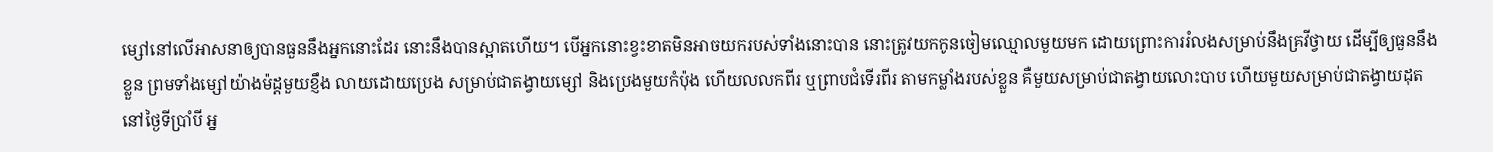ម្សៅនៅលើអាសនាឲ្យបានធួននឹងអ្នកនោះដែរ នោះនឹងបានស្អាតហើយ។ បើអ្នកនោះខ្វះខាតមិនអាចយករបស់ទាំងនោះបាន នោះត្រូវយកកូនចៀមឈ្មោលមួយមក ដោយព្រោះការរំលងសម្រាប់នឹងគ្រវីថ្វាយ ដើម្បីឲ្យធួននឹងខ្លួន ព្រមទាំងម្សៅយ៉ាងម៉ដ្តមួយខ្ញឹង លាយដោយប្រេង សម្រាប់ជាតង្វាយម្សៅ និងប្រេងមួយកំប៉ុង ហើយលលកពីរ ឬព្រាបជំទើរពីរ តាមកម្លាំងរបស់ខ្លួន គឺមួយសម្រាប់ជាតង្វាយលោះបាប ហើយមួយសម្រាប់ជាតង្វាយដុត នៅថ្ងៃទីប្រាំបី អ្ន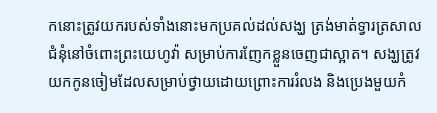កនោះត្រូវយករបស់ទាំងនោះមកប្រគល់ដល់សង្ឃ ត្រង់មាត់ទ្វារត្រសាលជំនុំនៅចំពោះព្រះយេហូវ៉ា សម្រាប់ការញែកខ្លួនចេញជាស្អាត។ សង្ឃត្រូវយកកូនចៀមដែលសម្រាប់ថ្វាយដោយព្រោះការរំលង និងប្រេងមួយកំ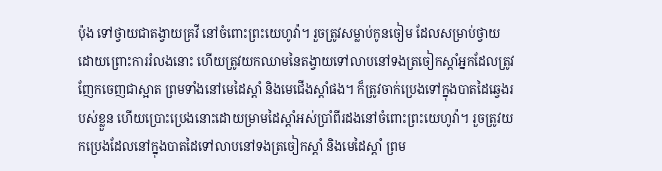ប៉ុង ទៅថ្វាយជាតង្វាយគ្រវី នៅចំពោះព្រះយេហូវ៉ា។ រួចត្រូវសម្លាប់កូនចៀម ដែលសម្រាប់ថ្វាយដោយព្រោះការរំលងនោះ ហើយត្រូវយកឈាមនៃតង្វាយទៅលាបនៅទងត្រចៀកស្តាំអ្នកដែលត្រូវញែកចេញជាស្អាត ព្រមទាំងនៅមេដៃស្តាំ និងមេជើងស្តាំផង។ ក៏ត្រូវចាក់ប្រេងទៅក្នុងបាតដៃឆ្វេងរបស់ខ្លួន ហើយប្រោះប្រេងនោះដោយម្រាមដៃស្តាំអស់ប្រាំពីរដងនៅចំពោះព្រះយេហូវ៉ា។ រួចត្រូវយកប្រេងដែលនៅក្នុងបាតដៃទៅលាបនៅទងត្រចៀកស្តាំ និងមេដៃស្តាំ ព្រម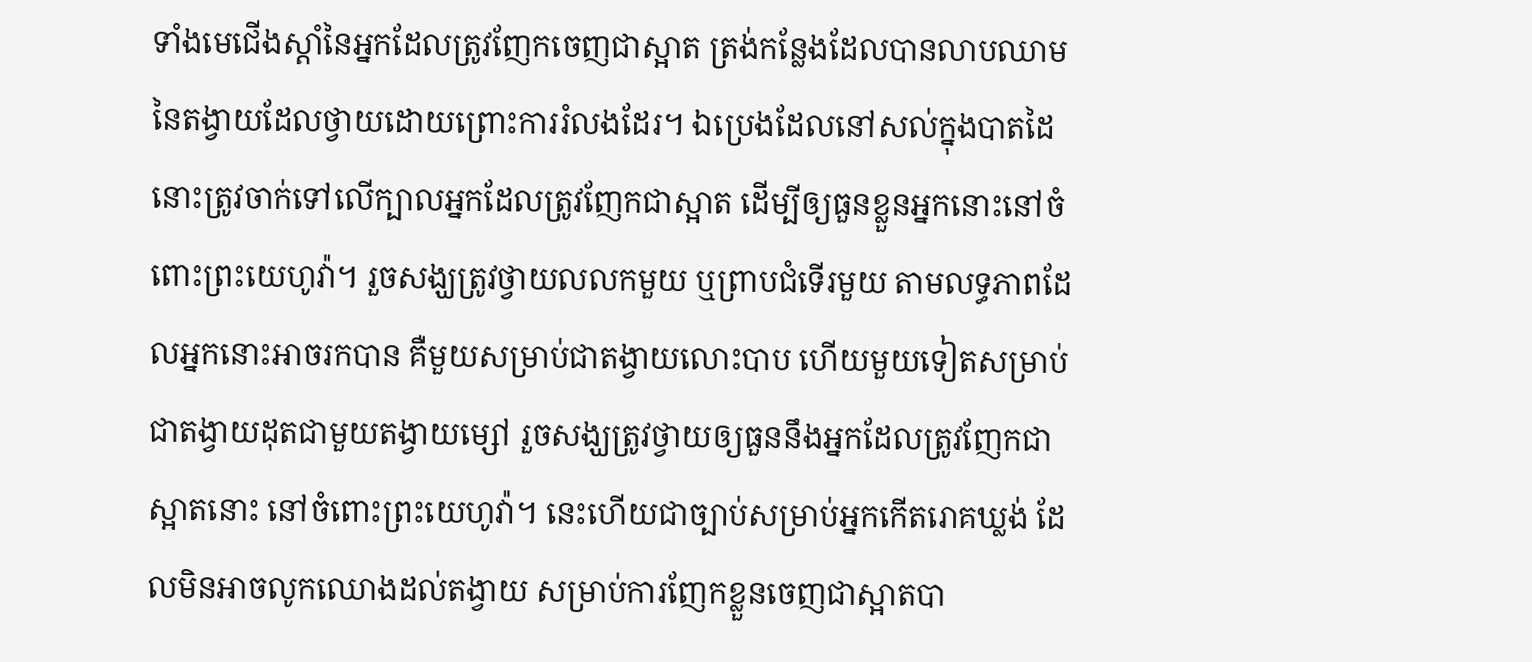ទាំងមេជើងស្តាំនៃអ្នកដែលត្រូវញែកចេញជាស្អាត ត្រង់កន្លែងដែលបានលាបឈាមនៃតង្វាយដែលថ្វាយដោយព្រោះការរំលងដែរ។ ឯប្រេងដែលនៅសល់ក្នុងបាតដៃ នោះត្រូវចាក់ទៅលើក្បាលអ្នកដែលត្រូវញែកជាស្អាត ដើម្បីឲ្យធួនខ្លួនអ្នកនោះនៅចំពោះព្រះយេហូវ៉ា។ រួចសង្ឃត្រូវថ្វាយលលកមួយ ឬព្រាបជំទើរមួយ តាមលទ្ធភាពដែលអ្នកនោះអាចរកបាន គឺមួយសម្រាប់ជាតង្វាយលោះបាប ហើយមួយទៀតសម្រាប់ជាតង្វាយដុតជាមួយតង្វាយម្សៅ រួចសង្ឃត្រូវថ្វាយឲ្យធួននឹងអ្នកដែលត្រូវញែកជាស្អាតនោះ នៅចំពោះព្រះយេហូវ៉ា។ នេះហើយជាច្បាប់សម្រាប់អ្នកកើតរោគឃ្លង់ ដែលមិនអាចលូកឈោងដល់តង្វាយ សម្រាប់ការញែកខ្លួនចេញជាស្អាតបា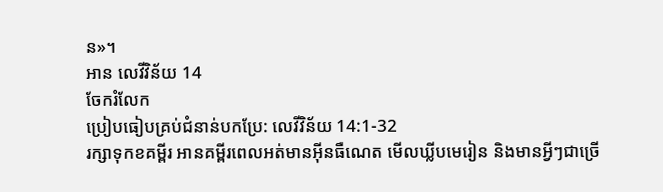ន»។
អាន លេវីវិន័យ 14
ចែករំលែក
ប្រៀបធៀបគ្រប់ជំនាន់បកប្រែ: លេវីវិន័យ 14:1-32
រក្សាទុកខគម្ពីរ អានគម្ពីរពេលអត់មានអ៊ីនធឺណេត មើលឃ្លីបមេរៀន និងមានអ្វីៗជាច្រើ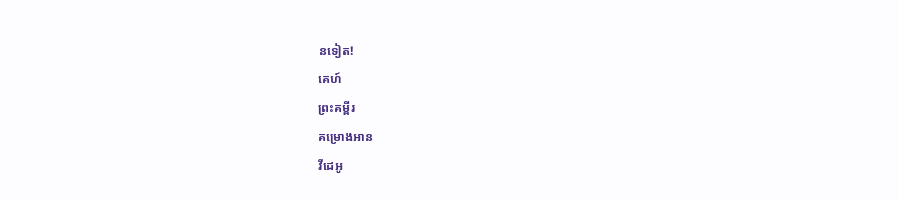នទៀត!
គេហ៍
ព្រះគម្ពីរ
គម្រោងអាន
វីដេអូ